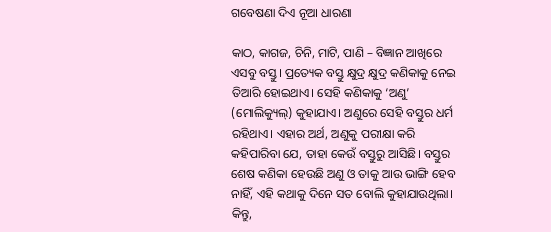ଗବେଷଣା ଦିଏ ନୂଆ ଧାରଣା

କାଠ, କାଗଜ, ଚିନି, ମାଟି, ପାଣି – ବିଜ୍ଞାନ ଆଖିରେ ଏସବୁ ବସ୍ତୁ। ପ୍ରତ୍ୟେକ ବସ୍ତୁ କ୍ଷୁଦ୍ର କ୍ଷୁଦ୍ର କଣିକାକୁ ନେଇ ତିଆରି ହୋଇଥାଏ। ସେହି କଣିକାକୁ ‘ଅଣୁ’ (ମୋଲିକ୍ୟୁଲ୍‌) କୁହାଯାଏ। ଅଣୁରେ ସେହି ବସ୍ତୁର ଧର୍ମ ରହିଥାଏ। ଏହାର ଅର୍ଥ, ଅଣୁକୁ ପରୀକ୍ଷା କରି କହିପାରିବା ଯେ, ତାହା କେଉଁ ବସ୍ତୁରୁ ଆସିଛି। ବସ୍ତୁର ଶେଷ କଣିକା ହେଉଛି ଅଣୁ ଓ ତାକୁ ଆଉ ଭାଙ୍ଗି ହେବ ନାହିଁ, ଏହି କଥାକୁ ଦିନେ ସତ ବୋଲି କୁହାଯାଉଥିଲା। କିନ୍ତୁ,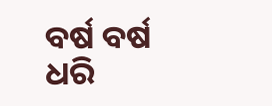ବର୍ଷ ବର୍ଷ ଧରି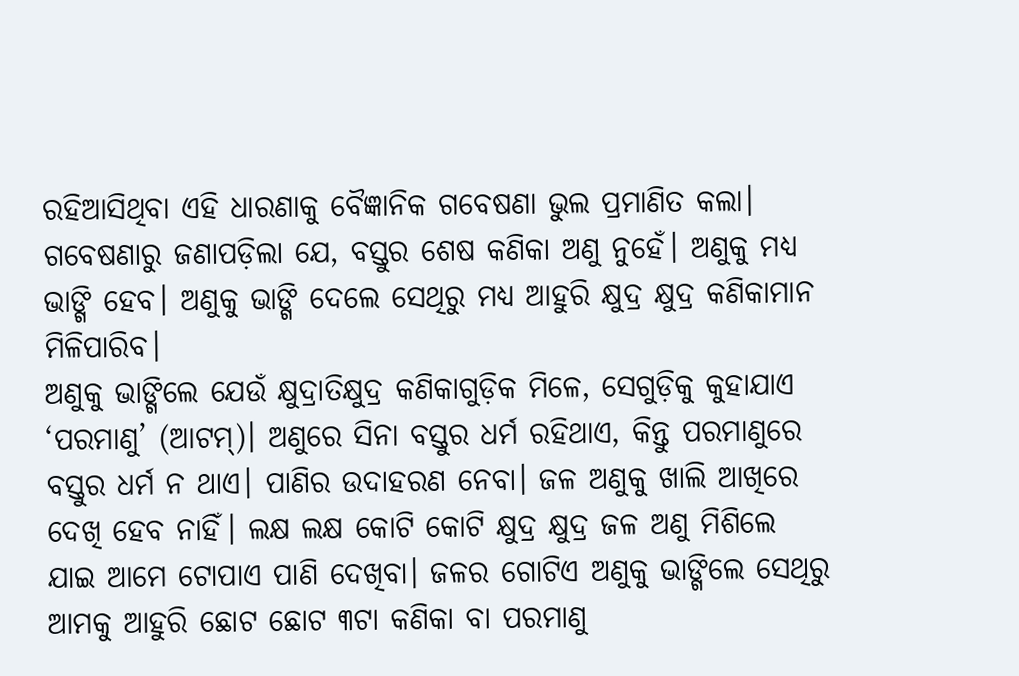ରହିଆସିଥିବା ଏହି ଧାରଣାକୁ ବୈଜ୍ଞାନିକ ଗବେଷଣା ଭୁଲ ପ୍ରମାଣିତ କଲା। ଗବେଷଣାରୁ ଜଣାପଡ଼ିଲା ଯେ, ବସ୍ତୁର ଶେଷ କଣିକା ଅଣୁ ନୁହେଁ। ଅଣୁକୁ ମଧ୍ୟ ଭାଙ୍ଗି ହେବ। ଅଣୁକୁ ଭାଙ୍ଗି ଦେଲେ ସେଥିରୁ ମଧ୍ୟ ଆହୁରି କ୍ଷୁଦ୍ର କ୍ଷୁଦ୍ର କଣିକାମାନ ମିଳିପାରିବ।
ଅଣୁକୁ ଭାଙ୍ଗିଲେ ଯେଉଁ କ୍ଷୁଦ୍ରାତିକ୍ଷୁଦ୍ର କଣିକାଗୁଡ଼ିକ ମିଳେ, ସେଗୁଡ଼ିକୁ କୁହାଯାଏ ‘ପରମାଣୁ’ (ଆଟମ୍‌)। ଅଣୁରେ ସିନା ବସ୍ତୁର ଧର୍ମ ରହିଥାଏ, କିନ୍ତୁ ପରମାଣୁରେ ବସ୍ତୁର ଧର୍ମ ନ ଥାଏ। ପାଣିର ଉଦାହରଣ ନେବା। ଜଳ ଅଣୁକୁ ଖାଲି ଆଖିରେ ଦେଖି ହେବ ନାହିଁ। ଲକ୍ଷ ଲକ୍ଷ କୋଟି କୋଟି କ୍ଷୁଦ୍ର କ୍ଷୁଦ୍ର ଜଳ ଅଣୁ ମିଶିଲେ ଯାଇ ଆମେ ଟୋପାଏ ପାଣି ଦେଖିବା। ଜଳର ଗୋଟିଏ ଅଣୁକୁ ଭାଙ୍ଗିଲେ ସେଥିରୁ ଆମକୁ ଆହୁରି ଛୋଟ ଛୋଟ ୩ଟା କଣିକା ବା ପରମାଣୁ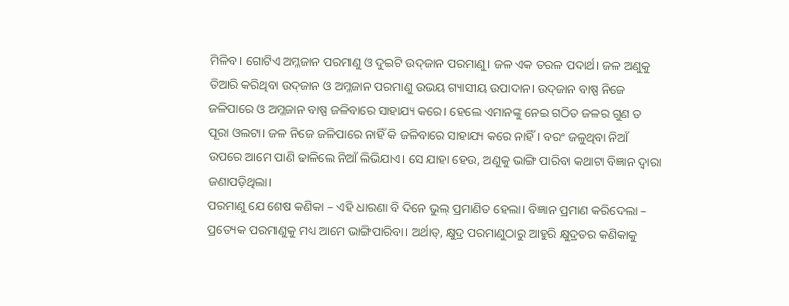ମିଳିବ। ଗୋଟିଏ ଅମ୍ଳଜାନ ପରମାଣୁ ଓ ଦୁଇଟି ଉଦ୍‌ଜାନ ପରମାଣୁ। ଜଳ ଏକ ତରଳ ପଦାର୍ଥ। ଜଳ ଅଣୁକୁ ତିଆରି କରିଥିବା ଉଦ୍‌ଜାନ ଓ ଅମ୍ଳଜାନ ପରମାଣୁ ଉଭୟ ଗ୍ୟାସୀୟ ଉପାଦାନ। ଉଦ୍‌ଜାନ ବାଷ୍ପ ନିଜେ ଜଳିପାରେ ଓ ଅମ୍ଳଜାନ ବାଷ୍ପ ଜଳିବାରେ ସାହାଯ୍ୟ କରେ। ହେଲେ ଏମାନଙ୍କୁ ନେଇ ଗଠିତ ଜଳର ଗୁଣ ତ ପୂରା ଓଲଟା। ଜଳ ନିଜେ ଜଳିପାରେ ନାହିଁ କି ଜଳିବାରେ ସାହାଯ୍ୟ କରେ ନାହିଁ। ବରଂ ଜଳୁଥିବା ନିଆଁ ଉପରେ ଆମେ ପାଣି ଢାଳିଲେ ନିଆଁ ଲିଭିଯାଏ। ସେ ଯାହା ହେଉ, ଅଣୁକୁ ଭାଙ୍ଗି ପାରିବା କଥାଟା ବିଜ୍ଞାନ ଦ୍ୱାରା ଜଣାପଡ଼ିଥିଲା।
ପରମାଣୁ ଯେ ଶେଷ କଣିକା – ଏହି ଧାରଣା ବି ଦିନେ ଭୁଲ୍‌ ପ୍ରମାଣିତ ହେଲା। ବିଜ୍ଞାନ ପ୍ରମାଣ କରିଦେଲା – ପ୍ରତ୍ୟେକ ପରମାଣୁକୁ ମଧ୍ୟ ଆମେ ଭାଙ୍ଗିପାରିବା। ଅର୍ଥାତ୍‌, କ୍ଷୁଦ୍ର ପରମାଣୁଠାରୁ ଆହୁରି କ୍ଷୁଦ୍ରତର କଣିକାକୁ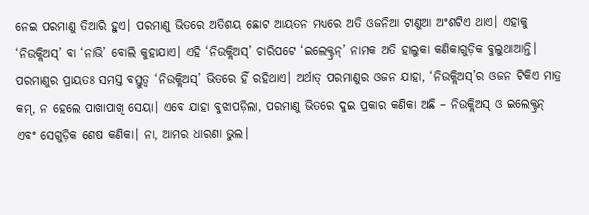ନେଇ ପରମାଣୁ ତିଆରି ହୁଏ। ପରମାଣୁ ଭିତରେ ଅତିଶୟ ଛୋଟ ଆୟତନ ମଧ୍ୟରେ ଅତି ଓଜନିଆ ଟାଣୁଆ ଅଂଶଟିଏ ଥାଏ। ଏହାକୁ ‘ନିଉକ୍ଲିଅସ୍‌’ ବା ‘ନାଭି’ ବୋଲି କୁହାଯାଏ। ଏହି ‘ନିଉକ୍ଲିଅସ୍‌’ ଚାରିପଟେ ‘ଇଲେକ୍ଟ୍ରନ୍‌’ ନାମକ ଅତି ହାଲୁକା କଣିକାଗୁଡ଼ିକ ବୁଲୁଥାଆନ୍ତି। ପରମାଣୁର ପ୍ରାୟତଃ ସମସ୍ତ ବସ୍ତୁତ୍ୱ ‘ନିଉକ୍ଲିଅସ୍‌’ ଭିତରେ ହିଁ ରହିଥାଏ। ଅର୍ଥାତ୍‌ ପରମାଣୁର ଓଜନ ଯାହା, ‘ନିଉକ୍ଲିଅସ୍‌’ର ଓଜନ ଟିକିଏ ମାତ୍ର କମ୍‌, ନ ହେଲେ ପାଖାପାଖି ସେୟା। ଏବେ ଯାହା ବୁଝାପଡ଼ିଲା, ପରମାଣୁ ଭିତରେ ଦୁଇ ପ୍ରକାର କଣିକା ଅଛି – ନିଉକ୍ଲିଅସ୍‌ ଓ ଇଲେକ୍ଟ୍ରନ୍‌ ଏବଂ ସେଗୁଡ଼ିକ ଶେଷ କଣିକା। ନା, ଆମର ଧାରଣା ଭୁଲ।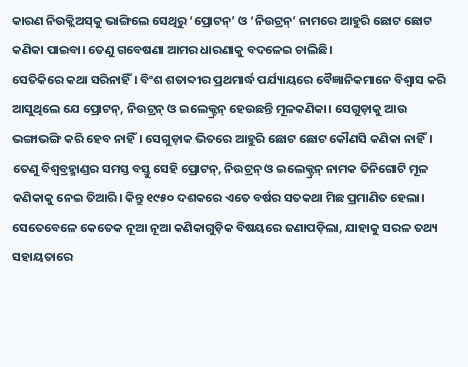କାରଣ ନିଉକ୍ଲିଅସ୍‌କୁ ଭାଙ୍ଗିଲେ ସେଥିରୁ ‘ପ୍ରୋଟନ୍‌’ ଓ ‘ନିଉଟ୍ରନ୍‌’ ନାମରେ ଆହୁରି ଛୋଟ ଛୋଟ କଣିକା ପାଇବା। ତେଣୁ ଗବେଷଣା ଆମର ଧାରଣାକୁ ବଦଳେଇ ଚାଲିଛି।
ସେତିକିରେ କଥା ସରିନାହିଁ। ବିଂଶ ଶତାବ୍ଦୀର ପ୍ରଥମାର୍ଦ୍ଧ ପର୍ଯ୍ୟାୟରେ ବୈଜ୍ଞାନିକମାନେ ବିଶ୍ୱାସ କରି ଆସୁଥିଲେ ଯେ ପ୍ରୋଟନ୍‌, ନିଉଟ୍ରନ୍‌ ଓ ଇଲେକ୍ଟ୍ରନ୍‌ ହେଉଛନ୍ତି ମୂଳକଣିକା। ସେଗୁଡ଼ାକୁ ଆଉ ଭଙ୍ଗାଭଙ୍ଗି କରି ହେବ ନାହିଁ। ସେଗୁଡ଼ାକ ଭିତରେ ଆହୁରି ଛୋଟ ଛୋଟ କୌଣସି କଣିକା ନାହିଁ। ତେଣୁ ବିଶ୍ୱବ୍ରହ୍ମାଣ୍ଡର ସମସ୍ତ ବସ୍ତୁ ସେହି ପ୍ରୋଟନ୍‌, ନିଉଟ୍ରନ୍‌ ଓ ଇଲେକ୍ଟ୍ରନ୍‌ ନାମକ ତିନିଗୋଟି ମୂଳ କଣିକାକୁ ନେଇ ତିଆରି। କିନ୍ତୁ ୧୯୫୦ ଦଶକରେ ଏତେ ବର୍ଷର ସତକଥା ମିଛ ପ୍ରମାଣିତ ହେଲା। ସେତେବେଳେ କେତେକ ନୂଆ ନୂଆ କଣିକାଗୁଡ଼ିକ ବିଷୟରେ ଜଣାପଡ଼ିଲା, ଯାହାକୁ ସରଳ ତଥ୍ୟ ସହାୟତାରେ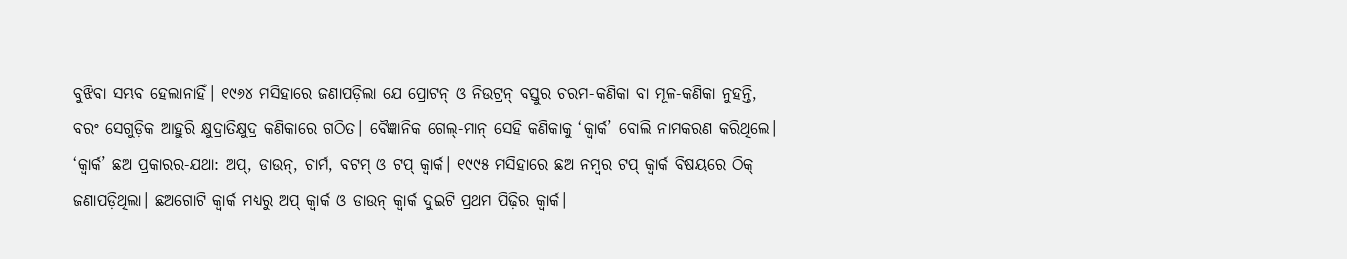ବୁଝିବା ସମ୍ଭବ ହେଲାନାହିଁ। ୧୯୬୪ ମସିହାରେ ଜଣାପଡ଼ିଲା ଯେ ପ୍ରୋଟନ୍‌ ଓ ନିଉଟ୍ରନ୍‌ ବସ୍ତୁର ଚରମ-କଣିକା ବା ମୂଳ-କଣିକା ନୁହନ୍ତି, ବରଂ ସେଗୁଡ଼ିକ ଆହୁରି କ୍ଷୁଦ୍ରାତିକ୍ଷୁଦ୍ର କଣିକାରେ ଗଠିତ। ବୈଜ୍ଞାନିକ ଗେଲ୍‌-ମାନ୍‌ ସେହି କଣିକାକୁ ‘କ୍ୱାର୍କ’ ବୋଲି ନାମକରଣ କରିଥିଲେ।
‘କ୍ୱାର୍କ’ ଛଅ ପ୍ରକାରର-ଯଥା: ଅପ୍‌, ଡାଉନ୍‌, ଚାର୍ମ, ବଟମ୍‌ ଓ ଟପ୍‌ କ୍ୱାର୍କ। ୧୯୯୫ ମସିହାରେ ଛଅ ନମ୍ବର ଟପ୍‌ କ୍ୱାର୍କ ବିଷୟରେ ଠିକ୍‌ ଜଣାପଡ଼ିଥିଲା। ଛଅଗୋଟି କ୍ୱାର୍କ ମଧ୍ୟରୁ ଅପ୍‌ କ୍ୱାର୍କ ଓ ଡାଉନ୍‌ କ୍ୱାର୍କ ଦୁଇଟି ପ୍ରଥମ ପିଢ଼ିର କ୍ୱାର୍କ।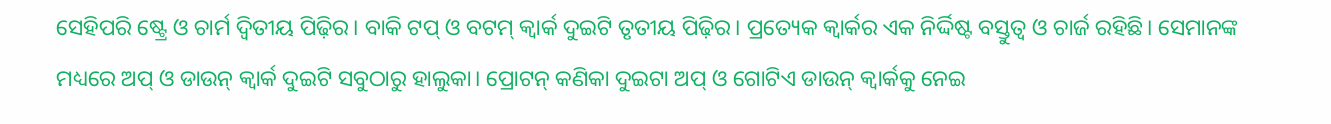ସେହିପରି ଷ୍ଟ୍ରେ ଓ ଚାର୍ମ ଦ୍ୱିତୀୟ ପିଢ଼ିର। ବାକି ଟପ୍‌ ଓ ବଟମ୍‌ କ୍ୱାର୍କ ଦୁଇଟି ତୃତୀୟ ପିଢ଼ିର। ପ୍ରତ୍ୟେକ କ୍ୱାର୍କର ଏକ ନିର୍ଦ୍ଦିଷ୍ଟ ବସ୍ତୁତ୍ୱ ଓ ଚାର୍ଜ ରହିଛି। ସେମାନଙ୍କ ମଧ୍ୟରେ ଅପ୍‌ ଓ ଡାଉନ୍‌ କ୍ୱାର୍କ ଦୁଇଟି ସବୁଠାରୁ ହାଲୁକା। ପ୍ରୋଟନ୍‌ କଣିକା ଦୁଇଟା ଅପ୍‌ ଓ ଗୋଟିଏ ଡାଉନ୍‌ କ୍ୱାର୍କକୁ ନେଇ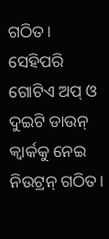ଗଠିତ। ସେହିପରି ଗୋଟିଏ ଅପ୍‌ ଓ ଦୁଇଟି ଡାଉନ୍‌ କ୍ୱାର୍କକୁ ନେଇ ନିଉଟ୍ରନ୍‌ ଗଠିତ।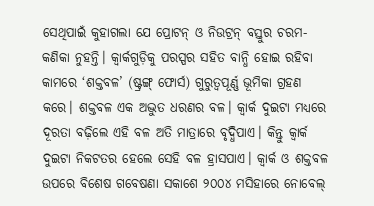ସେଥିପାଇଁ କୁହାଗଲା ଯେ ପ୍ରୋଟନ୍‌ ଓ ନିଉଟ୍ରନ୍‌ ବସ୍ତୁର ଚରମ-କଣିକା ନୁହନ୍ତି। କ୍ୱାର୍କଗୁଡ଼ିକୁ ପରସ୍ପର ସହିତ ବାନ୍ଧି ହୋଇ ରହିବା କାମରେ ‘ଶକ୍ତବଳ’ (ଷ୍ଟ୍ରଙ୍ଗ୍‌ ଫୋର୍ସ) ଗୁରୁତ୍ୱପୂର୍ଣ୍ଣ ଭୂମିକା ଗ୍ରହଣ କରେ। ଶକ୍ତବଳ ଏକ ଅଦ୍ଭୁତ ଧରଣର ବଳ। କ୍ୱାର୍କ ଦୁଇଟା ମଧ୍ୟରେ ଦୂରତା ବଢ଼ିଲେ ଏହି ବଳ ଅତି ମାତ୍ରାରେ ବୃଦ୍ଧିପାଏ। କିନ୍ତୁ କ୍ୱାର୍କ ଦୁଇଟା ନିକଟତର ହେଲେ ସେହି ବଳ ହ୍ରାସପାଏ। କ୍ୱାର୍କ ଓ ଶକ୍ତବଳ ଉପରେ ବିଶେଷ ଗବେଷଣା ସକାଶେ ୨୦୦୪ ମସିହାରେ ନୋବେଲ୍‌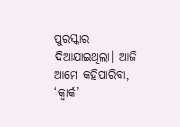ପୁରସ୍କାର ଦିଆଯାଇଥିଲା। ଆଜି ଆମେ କହିପାରିବା, ‘କ୍ୱାର୍କ’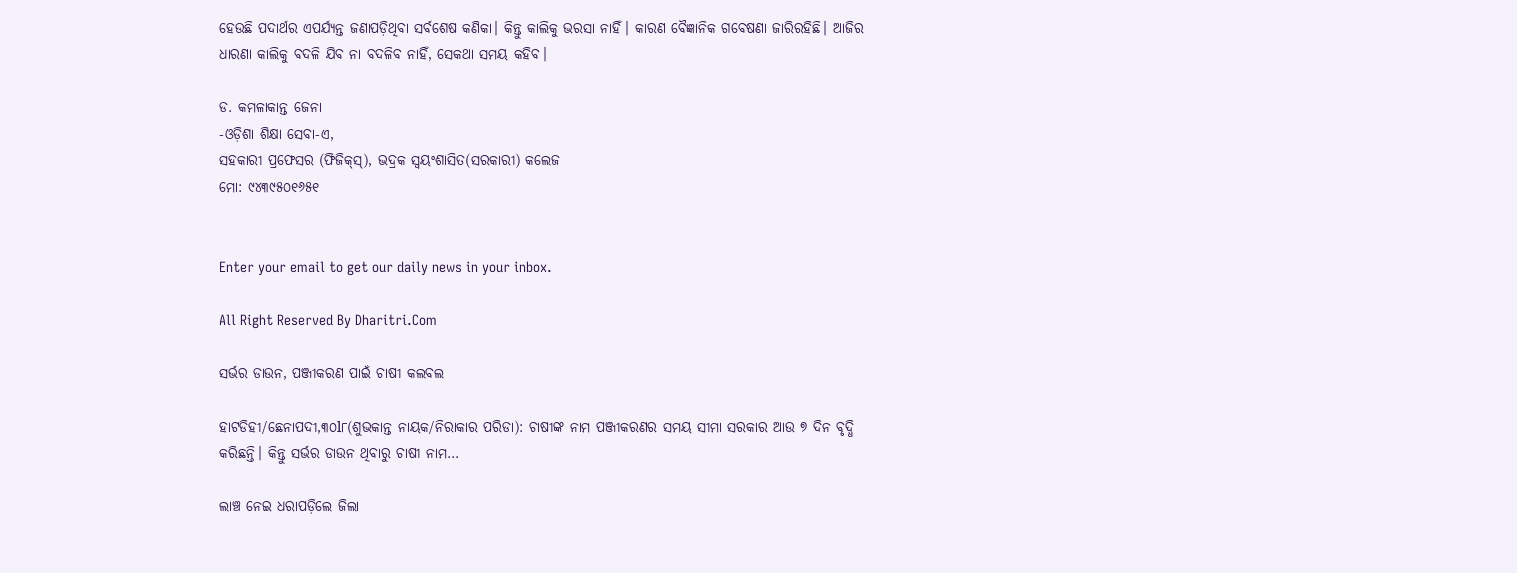ହେଉଛି ପଦାର୍ଥର ଏପର୍ଯ୍ୟନ୍ତ ଜଣାପଡ଼ିଥିବା ସର୍ବଶେଷ କଣିକା। କିନ୍ତୁ କାଲିକୁ ଭରସା ନାହିଁ। କାରଣ ବୈଜ୍ଞାନିକ ଗବେଷଣା ଜାରିରହିଛି। ଆଜିର ଧାରଣା କାଲିକୁ ବଦଳି ଯିବ ନା ବଦଳିବ ନାହିଁ, ସେକଥା ସମୟ କହିବ।

ଡ. କମଳାକାନ୍ତ ଜେନା
-ଓଡ଼ିଶା ଶିକ୍ଷା ସେବା-ଏ,
ସହକାରୀ ପ୍ରଫେସର (ଫିଜିକ୍‌ସ୍‌), ଭଦ୍ରକ ସ୍ବୟଂଶାସିତ(ସରକାରୀ) କଲେଜ
ମୋ: ୯୪୩୯୫୦୧୬୫୧


Enter your email to get our daily news in your inbox.

All Right Reserved By Dharitri.Com

ସର୍ଭର ଡାଉନ, ପଞ୍ଜୀକରଣ ପାଇଁ ଚାଷୀ କଲବଲ

ହାଟଡିହୀ/ଛେନାପଦୀ,୩୦l୮(ଶୁଭକାନ୍ତ ନାୟକ/ନିରାକାର ପରିଡା): ଚାଷୀଙ୍କ ନାମ ପଞ୍ଜୀକରଣର ସମୟ ସୀମା ସରକାର ଆଉ ୭ ଦିନ ବୃଦ୍ଧି କରିଛନ୍ତି। କିନ୍ତୁ ସର୍ଭର ଡାଉନ ଥିବାରୁ ଚାଷୀ ନାମ…

ଲାଞ୍ଚ ନେଇ ଧରାପଡ଼ିଲେ ଜିଲା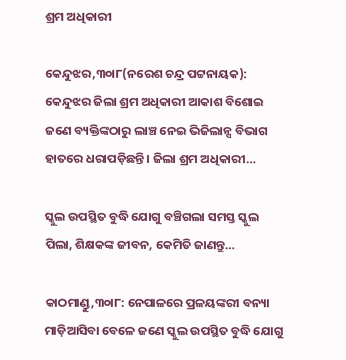ଶ୍ରମ ଅଧିକାରୀ

କେନ୍ଦୁଝର,୩୦ା୮(ନରେଶ ଚନ୍ଦ୍ର ପଟ୍ଟନାୟକ): କେନ୍ଦୁଝର ଜିଲା ଶ୍ରମ ଅଧିକାରୀ ଆକାଶ ବିଶୋଇ ଜଣେ ବ୍ୟକ୍ତିଙ୍କଠାରୁ ଲାଞ୍ଚ ନେଇ ଭିଜିଲାନ୍ସ ବିଭାଗ ହାତରେ ଧରାପଡ଼ିଛନ୍ତି। ଜିଲା ଶ୍ରମ ଅଧିକାରୀ…

ସ୍କୁଲ ଉପସ୍ଥିତ ବୁଦ୍ଧି ଯୋଗୁ ବଞ୍ଚିଗଲା ସମସ୍ତ ସ୍କୁଲ ପିଲା, ଶିକ୍ଷକଙ୍କ ଜୀବନ, କେମିତି ଜାଣନ୍ତୁ…

କାଠମାଣ୍ଡୁ,୩୦ା୮: ନେପାଳରେ ପ୍ରଳୟଙ୍କରୀ ବନ୍ୟା ମାଡ଼ିଆସିବା ବେଳେ ଜଣେ ସ୍କୁଲ ଉପସ୍ଥିତ ବୁଦ୍ଧି ଯୋଗୁ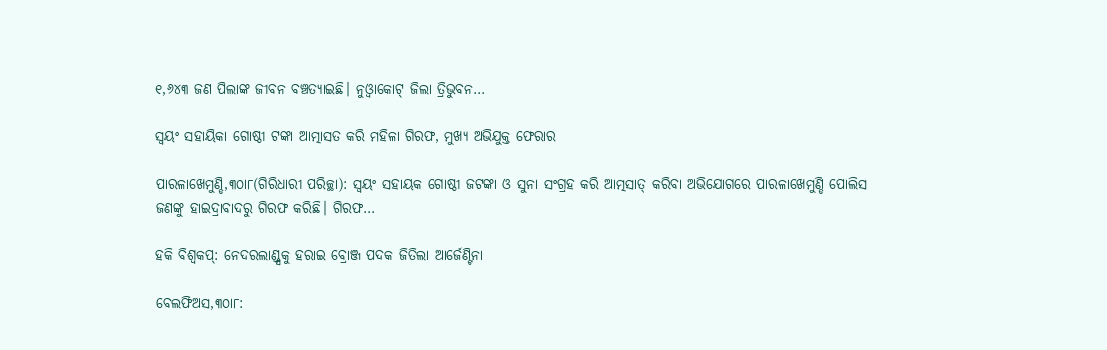୧,୬୪୩ ଜଣ ପିଲାଙ୍କ ଜୀବନ ବଞ୍ଚତ୍ୟାଇଛି। ନୁଓ୍ବାକୋଟ୍‌ ଜିଲା ତ୍ରିଭୁବନ…

ସ୍ବୟଂ ସହାୟିକା ଗୋଷ୍ଠୀ ଟଙ୍କା ଆତ୍ମାସତ କରି ମହିଳା ଗିରଫ, ମୁଖ୍ୟ ଅଭିଯୁକ୍ତ ଫେରାର

ପାରଳାଖେମୁଣ୍ଡି,୩୦ା୮(ଗିରିଧାରୀ ପରିଚ୍ଛା): ସ୍ବୟଂ ସହାୟକ ଗୋଷ୍ଠୀ ଜଟଙ୍କା ଓ ସୁନା ସଂଗ୍ରହ କରି ଆତ୍ମସାତ୍‌ କରିବା ଅଭିଯୋଗରେ ପାରଳାଖେମୁଣ୍ଡି ପୋଲିସ ଜଣଙ୍କୁ ହାଇଦ୍ରାବାଦରୁ ଗିରଫ କରିଛି। ଗିରଫ…

ହକି ବିଶ୍ୱକପ୍‌: ନେଦରଲାଣ୍ଡ୍ସକୁ ହରାଇ ବ୍ରୋଞ୍ଜ ପଦକ ଜିତିଲା ଆର୍ଜେଣ୍ଟିନା

ବେଲଫିଅସ,୩୦ା୮: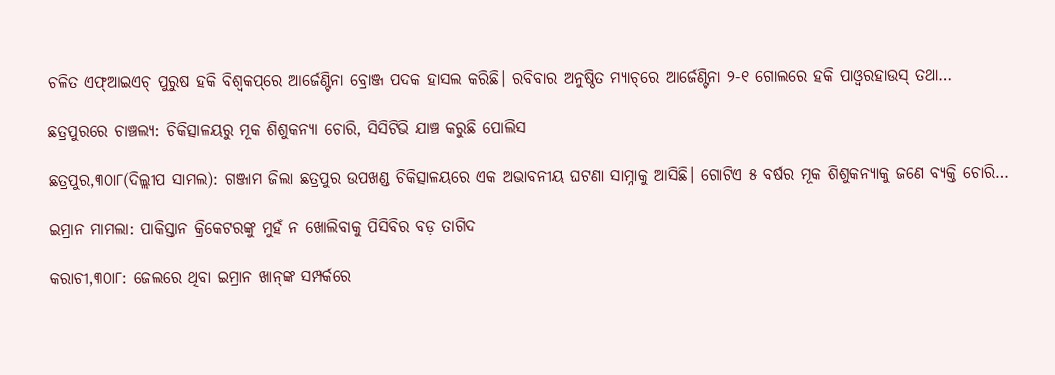ଚଳିତ ଏଫ୍‌ଆଇଏଚ୍‌ ପୁରୁଷ ହକି ବିଶ୍ୱକପ୍‌ରେ ଆର୍ଜେଣ୍ଟିନା ବ୍ରୋଞ୍ଜ ପଦକ ହାସଲ କରିଛି। ରବିବାର ଅନୁଷ୍ଠିତ ମ୍ୟାଚ୍‌ରେ ଆର୍ଜେଣ୍ଟିନା ୨-୧ ଗୋଲରେ ହକି ପାଓ୍ବରହାଉସ୍‌ ତଥା…

ଛତ୍ରପୁରରେ ଚାଞ୍ଚଲ୍ୟ: ଚିକିତ୍ସାଳୟରୁ ମୂକ ଶିଶୁକନ୍ୟା ଚୋରି, ସିସିଟିଭି ଯାଞ୍ଚ କରୁଛି ପୋଲିସ

ଛତ୍ରପୁର,୩୦ା୮(ଦିଲ୍ଲୀପ ସାମଲ): ଗଞ୍ଜାମ ଜିଲା ଛତ୍ରପୁର ଉପଖଣ୍ଡ ଚିକିତ୍ସାଳୟରେ ଏକ ଅଭାବନୀୟ ଘଟଣା ସାମ୍ନାକୁ ଆସିଛି। ଗୋଟିଏ ୫ ବର୍ଷର ମୂକ ଶିଶୁକନ୍ୟାକୁ ଜଣେ ବ୍ୟକ୍ତି ଚୋରି…

ଇମ୍ରାନ ମାମଲା: ପାକିସ୍ତାନ କ୍ରିକେଟରଙ୍କୁ ମୁହଁ ନ ଖୋଲିବାକୁ ପିସିବିର ବଡ଼ ତାଗିଦ

କରାଚୀ,୩୦ା୮: ଜେଲରେ ଥିବା ଇମ୍ରାନ ଖାନ୍‌ଙ୍କ ସମ୍ପର୍କରେ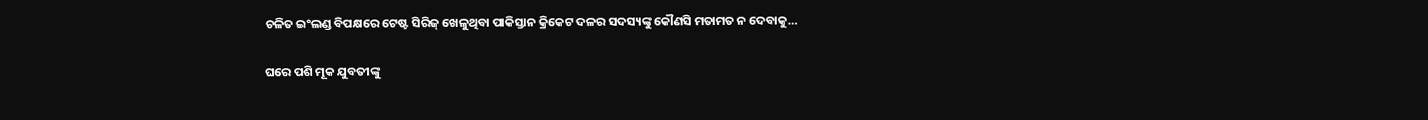ଚଳିତ ଇଂଲଣ୍ଡ ବିପକ୍ଷରେ ଟେଷ୍ଟ ସିରିଜ୍‌ ଖେଳୁଥିବା ପାକିସ୍ତାନ କ୍ରିକେଟ ଦଳର ସଦସ୍ୟଙ୍କୁ କୌଣସି ମତାମତ ନ ଦେବାକୁ…

ଘରେ ପଶି ମୂକ ଯୁବତୀଙ୍କୁ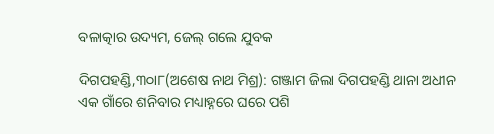ବଳାତ୍କାର ଉଦ୍ୟମ, ଜେଲ୍‌ ଗଲେ ଯୁବକ

ଦିଗପହଣ୍ଡି,୩୦ା୮(ଅଶେଷ ନାଥ ମିଶ୍ର): ଗଞ୍ଜାମ ଜିଲା ଦିଗପହଣ୍ଡି ଥାନା ଅଧୀନ ଏକ ଗାଁରେ ଶନିବାର ମଧ୍ୟାହ୍ନରେ ଘରେ ପଶି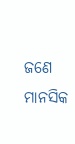ଜଣେ ମାନସିକ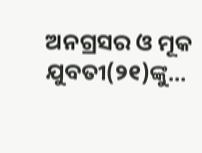ଅନଗ୍ରସର ଓ ମୂକ ଯୁବତୀ(୨୧)ଙ୍କୁ…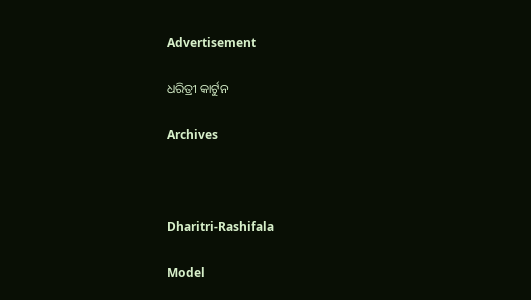Advertisement

ଧରିତ୍ରୀ କାର୍ଟୁନ

Archives



Dharitri-Rashifala

Model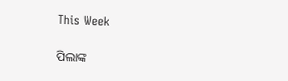This Week

ପିଲାଙ୍କ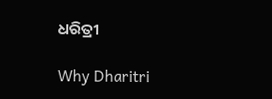ଧରିତ୍ରୀ

Why Dharitri